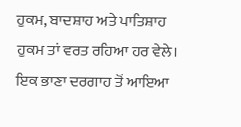ਹੁਕਮ, ਬਾਦਸ਼ਾਹ ਅਤੇ ਪਾਤਿਸ਼ਾਹ
ਹੁਕਮ ਤਾਂ ਵਰਤ ਰਹਿਆ ਹਰ ਵੇਲੇ। ਇਕ ਭਾਣਾ ਦਰਗਾਹ ਤੋਂ ਆਇਆ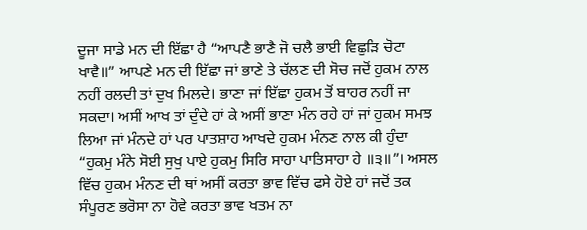ਦੂਜਾ ਸਾਡੇ ਮਨ ਦੀ ਇੱਛਾ ਹੈ “ਆਪਣੈ ਭਾਣੈ ਜੋ ਚਲੈ ਭਾਈ ਵਿਛੁੜਿ ਚੋਟਾ ਖਾਵੈ॥” ਆਪਣੇ ਮਨ ਦੀ ਇੱਛਾ ਜਾਂ ਭਾਣੇ ਤੇ ਚੱਲਣ ਦੀ ਸੋਚ ਜਦੋਂ ਹੁਕਮ ਨਾਲ ਨਹੀਂ ਰਲਦੀ ਤਾਂ ਦੁਖ ਮਿਲਦੇ। ਭਾਣਾ ਜਾਂ ਇੱਛਾ ਹੁਕਮ ਤੋਂ ਬਾਹਰ ਨਹੀਂ ਜਾ ਸਕਦਾ। ਅਸੀਂ ਆਖ ਤਾਂ ਦੁੰਦੇ ਹਾਂ ਕੇ ਅਸੀਂ ਭਾਣਾ ਮੰਨ ਰਹੇ ਹਾਂ ਜਾਂ ਹੁਕਮ ਸਮਝ ਲਿਆ ਜਾਂ ਮੰਨਦੇ ਹਾਂ ਪਰ ਪਾਤਸ਼ਾਹ ਆਖਦੇ ਹੁਕਮ ਮੰਨਣ ਨਾਲ ਕੀ ਹੁੰਦਾ “ਹੁਕਮੁ ਮੰਨੇ ਸੋਈ ਸੁਖੁ ਪਾਏ ਹੁਕਮੁ ਸਿਰਿ ਸਾਹਾ ਪਾਤਿਸਾਹਾ ਹੇ ॥੩॥”। ਅਸਲ ਵਿੱਚ ਹੁਕਮ ਮੰਨਣ ਦੀ ਥਾਂ ਅਸੀਂ ਕਰਤਾ ਭਾਵ ਵਿੱਚ ਫਸੇ ਹੋਏ ਹਾਂ ਜਦੋਂ ਤਕ ਸੰਪੂਰਣ ਭਰੋਸਾ ਨਾ ਹੋਵੇ ਕਰਤਾ ਭਾਵ ਖਤਮ ਨਾ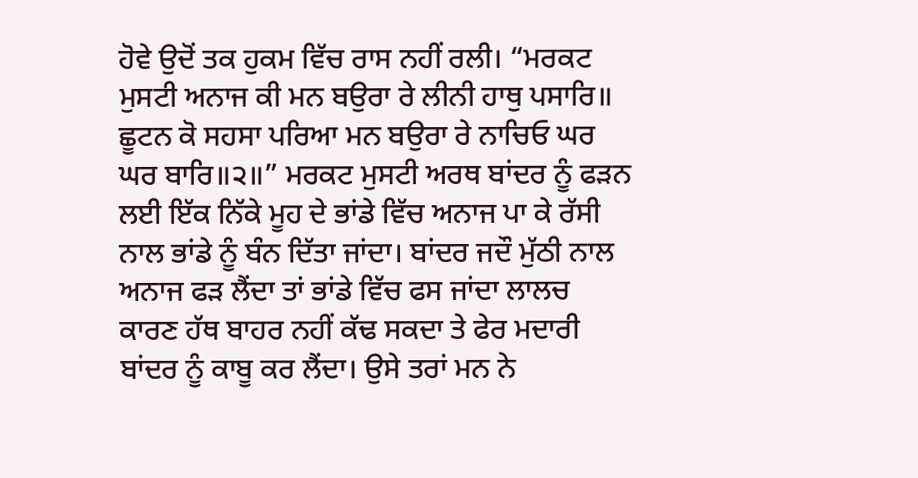ਹੋਵੇ ਉਦੋਂ ਤਕ ਹੁਕਮ ਵਿੱਚ ਰਾਸ ਨਹੀਂ ਰਲੀ। “ਮਰਕਟ ਮੁਸਟੀ ਅਨਾਜ ਕੀ ਮਨ ਬਉਰਾ ਰੇ ਲੀਨੀ ਹਾਥੁ ਪਸਾਰਿ॥ ਛੂਟਨ ਕੋ ਸਹਸਾ ਪਰਿਆ ਮਨ ਬਉਰਾ ਰੇ ਨਾਚਿਓ ਘਰ ਘਰ ਬਾਰਿ॥੨॥” ਮਰਕਟ ਮੁਸਟੀ ਅਰਥ ਬਾਂਦਰ ਨੂੰ ਫੜਨ ਲਈ ਇੱਕ ਨਿੱਕੇ ਮੂਹ ਦੇ ਭਾਂਡੇ ਵਿੱਚ ਅਨਾਜ ਪਾ ਕੇ ਰੱਸੀ ਨਾਲ ਭਾਂਡੇ ਨੂੰ ਬੰਨ ਦਿੱਤਾ ਜਾਂਦਾ। ਬਾਂਦਰ ਜਦੌ ਮੁੱਠੀ ਨਾਲ ਅਨਾਜ ਫੜ ਲੈਂਦਾ ਤਾਂ ਭਾਂਡੇ ਵਿੱਚ ਫਸ ਜਾਂਦਾ ਲਾਲਚ ਕਾਰਣ ਹੱਥ ਬਾਹਰ ਨਹੀਂ ਕੱਢ ਸਕਦਾ ਤੇ ਫੇਰ ਮਦਾਰੀ ਬਾਂਦਰ ਨੂੰ ਕਾਬੂ ਕਰ ਲੈਂਦਾ। ਉਸੇ ਤਰਾਂ ਮਨ ਨੇ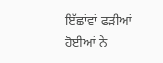ਇੱਛਾਂਵਾਂ ਫੜੀਆਂ ਹੋਈਆਂ ਨੇ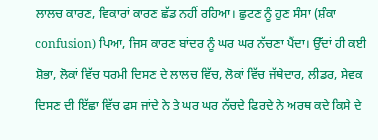ਲਾਲਚ ਕਾਰਣ, ਵਿਕਾਰਾਂ ਕਾਰਣ ਛੱਡ ਨਹੀਂ ਰਹਿਆ। ਛੁਟਣ ਨੂੰ ਹੁਣ ਸੰਸਾ (ਸ਼ੰਕਾ confusion) ਪਿਆ, ਜਿਸ ਕਾਰਣ ਬਾਂਦਰ ਨੂੰ ਘਰ ਘਰ ਨੱਚਣਾ ਪੈਂਦਾ। ਉੱਦਾਂ ਹੀ ਕਈ ਸ਼ੋਭਾ, ਲੋਕਾਂ ਵਿੱਚ ਧਰਮੀ ਦਿਸਣ ਦੇ ਲਾਲਚ ਵਿੱਚ, ਲੋਕਾਂ ਵਿੱਚ ਜੱਥੇਦਾਰ, ਲੀਡਰ, ਸੇਵਕ ਦਿਸਣ ਦੀ ਇੱਛਾ ਵਿੱਚ ਫਸ ਜਾਂਦੇ ਨੇ ਤੇ ਘਰ ਘਰ ਨੱਚਦੇ ਫਿਰਦੇ ਨੇ ਅਰਥ ਕਦੇ ਕਿਸੇ ਦੇ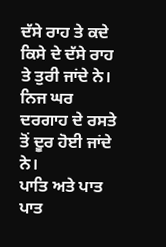ਦੱਸੇ ਰਾਹ ਤੇ ਕਦੇ ਕਿਸੇ ਦੇ ਦੱਸੇ ਰਾਹ ਤੇ ਤੁਰੀ ਜਾਂਦੇ ਨੇ। ਨਿਜ ਘਰ ਦਰਗਾਹ ਦੇ ਰਸਤੇ ਤੋਂ ਦੂਰ ਹੋਈ ਜਾਂਦੇ ਨੇ।
ਪਾਤਿ ਅਤੇ ਪਾਤ
ਪਾਤ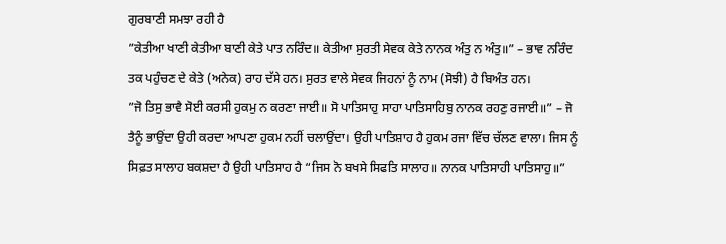ਗੁਰਬਾਣੀ ਸਮਝਾ ਰਹੀ ਹੈ
”ਕੇਤੀਆ ਖਾਣੀ ਕੇਤੀਆ ਬਾਣੀ ਕੇਤੇ ਪਾਤ ਨਰਿੰਦ॥ ਕੇਤੀਆ ਸੁਰਤੀ ਸੇਵਕ ਕੇਤੇ ਨਾਨਕ ਅੰਤੁ ਨ ਅੰਤੁ॥” – ਭਾਵ ਨਰਿੰਦ ਤਕ ਪਹੁੰਚਣ ਦੇ ਕੇਤੇ (ਅਨੇਕ) ਰਾਹ ਦੱਸੇ ਹਨ। ਸੁਰਤ ਵਾਲੇ ਸੇਵਕ ਜਿਹਨਾਂ ਨੂੰ ਨਾਮ (ਸੋਝੀ) ਹੈ ਬਿਅੰਤ ਹਨ।
”ਜੋ ਤਿਸੁ ਭਾਵੈ ਸੋਈ ਕਰਸੀ ਹੁਕਮੁ ਨ ਕਰਣਾ ਜਾਈ॥ ਸੋ ਪਾਤਿਸਾਹੁ ਸਾਹਾ ਪਾਤਿਸਾਹਿਬੁ ਨਾਨਕ ਰਹਣੁ ਰਜਾਈ॥” – ਜੋ ਤੈਨੂੰ ਭਾਉਂਦਾ ਉਹੀ ਕਰਦਾ ਆਪਣਾ ਹੁਕਮ ਨਹੀਂ ਚਲਾਉਂਦਾ। ਉਹੀ ਪਾਤਿਸ਼ਾਹ ਹੈ ਹੁਕਮ ਰਜਾ ਵਿੱਚ ਚੱਲਣ ਵਾਲਾ। ਜਿਸ ਨੂੰ ਸਿਫ਼ਤ ਸਾਲਾਹ ਬਕਸ਼ਦਾ ਹੈ ਉਹੀ ਪਾਤਿਸਾਹ ਹੈ “ਜਿਸ ਨੋ ਬਖਸੇ ਸਿਫਤਿ ਸਾਲਾਹ॥ ਨਾਨਕ ਪਾਤਿਸਾਹੀ ਪਾਤਿਸਾਹੁ॥”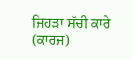ਜਿਹੜਾ ਸੱਚੀ ਕਾਰੇ (ਕਾਰਜ)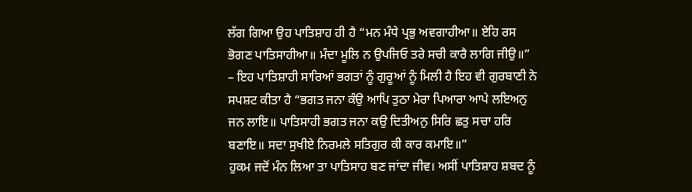ਲੱਗ ਗਿਆ ਉਹ ਪਾਤਿਸ਼ਾਹ ਹੀ ਹੈ “ਮਨ ਮੰਧੇ ਪ੍ਰਭੁ ਅਵਗਾਹੀਆ॥ ਏਹਿ ਰਸ ਭੋਗਣ ਪਾਤਿਸਾਹੀਆ॥ ਮੰਦਾ ਮੂਲਿ ਨ ਉਪਜਿਓ ਤਰੇ ਸਚੀ ਕਾਰੈ ਲਾਗਿ ਜੀਉ॥” – ਇਹ ਪਾਤਿਸ਼ਾਹੀ ਸਾਰਿਆਂ ਭਗਤਾਂ ਨੂੰ ਗੁਰੂਆਂ ਨੂੰ ਮਿਲੀ ਹੈ ਇਹ ਵੀ ਗੁਰਬਾਣੀ ਨੇ ਸਪਸ਼ਟ ਕੀਤਾ ਹੈ “ਭਗਤ ਜਨਾ ਕੰਉ ਆਪਿ ਤੁਠਾ ਮੇਰਾ ਪਿਆਰਾ ਆਪੇ ਲਇਅਨੁ ਜਨ ਲਾਇ॥ ਪਾਤਿਸਾਹੀ ਭਗਤ ਜਨਾ ਕਉ ਦਿਤੀਅਨੁ ਸਿਰਿ ਛਤੁ ਸਚਾ ਹਰਿ ਬਣਾਇ॥ ਸਦਾ ਸੁਖੀਏ ਨਿਰਮਲੇ ਸਤਿਗੁਰ ਕੀ ਕਾਰ ਕਮਾਇ॥”
ਹੁਕਮ ਜਦੋਂ ਮੰਨ ਲਿਆ ਤਾ ਪਾਤਿਸਾਹ ਬਣ ਜਾਂਦਾ ਜੀਵ। ਅਸੀਂ ਪਾਤਿਸ਼ਾਹ ਸ਼ਬਦ ਨੂੰ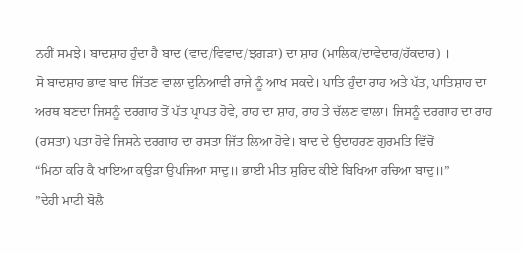ਨਹੀਂ ਸਮਝੇ। ਬਾਦਸ਼ਾਹ ਹੁੰਦਾ ਹੈ ਬਾਦ (ਵਾਦ/ਵਿਵਾਦ/ਝਗੜਾ) ਦਾ ਸ਼ਾਹ (ਮਾਲਿਕ/ਦਾਵੇਦਾਰ/ਹੱਕਦਾਰ) ।
ਸੋ ਬਾਦਸ਼ਾਹ ਭਾਵ ਬਾਦ ਜਿੱਤਣ ਵਾਲਾ ਦੁਨਿਆਵੀ ਰਾਜੇ ਨੂੰ ਆਖ ਸਕਦੇ। ਪਾਤਿ ਹੁੰਦਾ ਰਾਹ ਅਤੇ ਪੱਤ, ਪਾਤਿਸ਼ਾਹ ਦਾ ਅਰਥ ਬਣਦਾ ਜਿਸਨੂੰ ਦਰਗਾਹ ਤੋਂ ਪੱਤ ਪ੍ਰਾਪਤ ਹੋਵੇ, ਰਾਹ ਦਾ ਸ਼ਾਹ, ਰਾਹ ਤੇ ਚੱਲਣ ਵਾਲਾ। ਜਿਸਨੂੰ ਦਰਗਾਹ ਦਾ ਰਾਹ (ਰਸਤਾ) ਪਤਾ ਹੋਵੇ ਜਿਸਨੇ ਦਰਗਾਹ ਦਾ ਰਸਤਾ ਜਿੱਤ ਲਿਆ ਹੋਵੇ। ਬਾਦ ਦੇ ਉਦਾਹਰਣ ਗੁਰਮਤਿ ਵਿੱਚੋਂ
“ਮਿਠਾ ਕਰਿ ਕੈ ਖਾਇਆ ਕਉੜਾ ਉਪਜਿਆ ਸਾਦੁ॥ ਭਾਈ ਮੀਤ ਸੁਰਿਦ ਕੀਏ ਬਿਖਿਆ ਰਚਿਆ ਬਾਦੁ॥”
”ਦੇਹੀ ਮਾਟੀ ਬੋਲੈ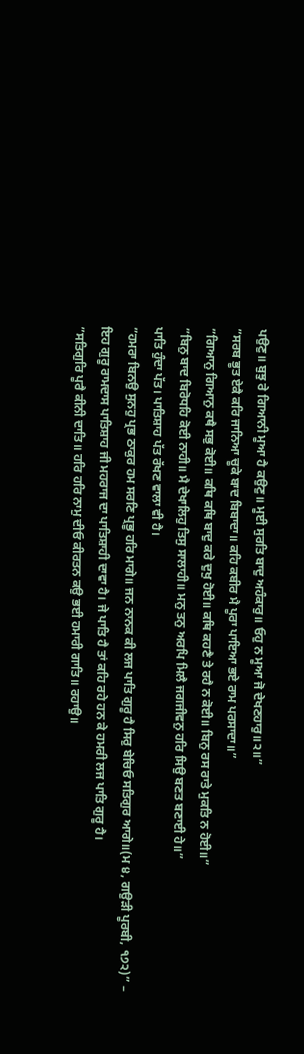ਪਉਣੁ॥ ਬੁਝੁ ਰੇ ਗਿਆਨੀ ਮੂਆ ਹੈ ਕਉਣੁ॥ ਮੂਈ ਸੁਰਤਿ ਬਾਦੁ ਅਹੰਕਾਰੁ॥ ਓਹੁ ਨ ਮੂਆ ਜੋ ਦੇਖਣਹਾਰੁ॥੨॥”
”ਸਰਬ ਭੂਤ ਏਕੈ ਕਰਿ ਜਾਨਿਆ ਚੂਕੇ ਬਾਦ ਬਿਬਾਦਾ॥ ਕਹਿ ਕਬੀਰ ਮੈ ਪੂਰਾ ਪਾਇਆ ਭਏ ਰਾਮ ਪਰਸਾਦਾ॥”
”ਗਿਆਨੁ ਗਿਆਨੁ ਕਥੈ ਸਭੁ ਕੋਈ॥ ਕਥਿ ਕਥਿ ਬਾਦੁ ਕਰੇ ਦੁਖੁ ਹੋਈ॥ ਕਥਿ ਕਹਣੈ ਤੇ ਰਹੈ ਨ ਕੋਈ॥ ਬਿਨੁ ਰਸ ਰਾਤੇ ਮੁਕਤਿ ਨ ਹੋਈ॥”
”ਬਿਨੁ ਬਾਦ ਬਿਰੋਧਹਿ ਕੋਈ ਨਾਹੀ॥ ਮੈ ਦੇਖਾਲਿਹੁ ਤਿਸੁ ਸਾਲਾਹੀ॥ ਮਨੁ ਤਨੁ ਅਰਪਿ ਮਿਲੈ ਜਗਜੀਵਨੁ ਹਰਿ ਸਿਉ ਬਣਤ ਬਣਾਈ ਹੇ॥”
ਪਾਤਿ ਹੁੰਦਾ ਪੱਤ। ਪਾਤਿਸ਼ਾਹ ਪੱਤ ਰੱਖਣ ਵਾਲਾ ਵੀ ਹੈ।
”ਹਮਰਾ ਬਿਨਉ ਸੁਨਹੁ ਪ੍ਰਭ ਠਾਕੁਰ ਹਮ ਸਰਣਿ ਪ੍ਰਭੂ ਹਰਿ ਮਾਗੇ॥ ਜਨ ਨਾਨਕ ਕੀ ਲਜ ਪਾਤਿ ਗੁਰੂ ਹੈ ਸਿਰੁ ਬੇਚਿਓ ਸਤਿਗੁਰ ਆਗੇ॥(ਮ ੪, ਗਉੜੀ ਪੂਰਬੀ, ੧੭੨)” – ਇਹ ਗੁਰੂ ਰਾਮਦਾਸ ਪਾਤਿਸ਼ਾਹ ਜੀ ਮਹਰਾਜ ਦਾ ਪਾਤਿਸ਼ਾਹੀ ਦਾਵਾ ਹੈ। ਜੇ ਪਾਤਿ ਹੈ ਤਾਂ ਕਹਿ ਰਹੇ ਹਨ ਕੇ ਹਮਰੀ ਲਜ ਪਾਤਿ ਗੁਰੂ ਹੈ।
”ਸਤਿਗੁਰਿ ਪੂਰੈ ਕੀਨੀ ਦਾਤਿ॥ ਹਰਿ ਹਰਿ ਨਾਮੁ ਦੀਓ ਕੀਰਤਨ ਕਉ ਭਈ ਹਮਾਰੀ ਗਾਤਿ॥ ਰਹਾਉ॥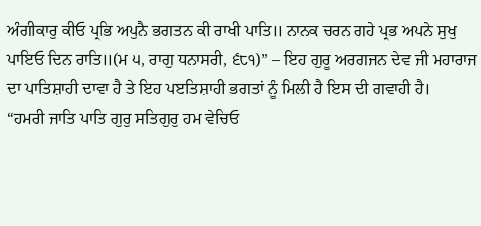ਅੰਗੀਕਾਰੁ ਕੀਓ ਪ੍ਰਭਿ ਅਪੁਨੈ ਭਗਤਨ ਕੀ ਰਾਖੀ ਪਾਤਿ॥ ਨਾਨਕ ਚਰਨ ਗਹੇ ਪ੍ਰਭ ਅਪਨੇ ਸੁਖੁ ਪਾਇਓ ਦਿਨ ਰਾਤਿ॥(ਮ ੫, ਰਾਗੁ ਧਨਾਸਰੀ, ੬੮੧)” – ਇਹ ਗੁਰੂ ਅਰਗਜਨ ਦੇਵ ਜੀ ਮਹਾਰਾਜ ਦਾ ਪਾਤਿਸ਼ਾਹੀ ਦਾਵਾ ਹੈ ਤੇ ਇਹ ਪੲਤਿਸ਼ਾਹੀ ਭਗਤਾਂ ਨੂੰ ਮਿਲੀ ਹੈ ਇਸ ਦੀ ਗਵਾਹੀ ਹੈ।
“ਹਮਰੀ ਜਾਤਿ ਪਾਤਿ ਗੁਰੁ ਸਤਿਗੁਰੁ ਹਮ ਵੇਚਿਓ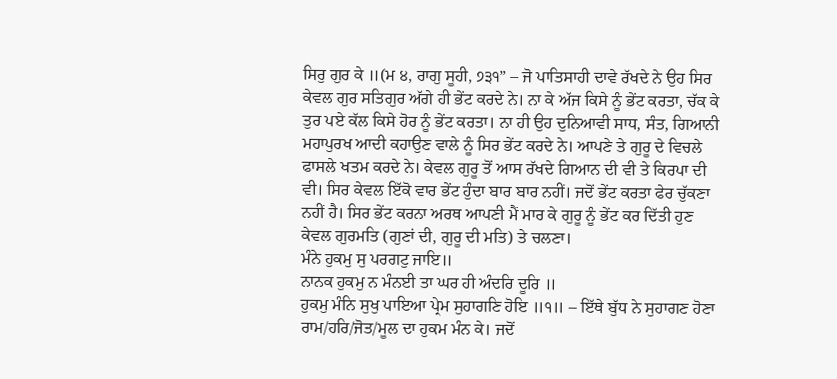ਸਿਰੁ ਗੁਰ ਕੇ ॥(ਮ ੪, ਰਾਗੁ ਸੂਹੀ, ੭੩੧” – ਜੋ ਪਾਤਿਸਾਹੀ ਦਾਵੇ ਰੱਖਦੇ ਨੇ ਉਹ ਸਿਰ ਕੇਵਲ ਗੁਰ ਸਤਿਗੁਰ ਅੱਗੇ ਹੀ ਭੇਂਟ ਕਰਦੇ ਨੇ। ਨਾ ਕੇ ਅੱਜ ਕਿਸੇ ਨੂੰ ਭੇਂਟ ਕਰਤਾ, ਚੱਕ ਕੇ ਤੁਰ ਪਏ ਕੱਲ ਕਿਸੇ ਹੋਰ ਨੂੰ ਭੇਂਟ ਕਰਤਾ। ਨਾ ਹੀ ਉਹ ਦੁਨਿਆਵੀ ਸਾਧ, ਸੰਤ, ਗਿਆਨੀ ਮਹਾਪੁਰਖ ਆਦੀ ਕਹਾਉਣ ਵਾਲੇ ਨੂੰ ਸਿਰ ਭੇਂਟ ਕਰਦੇ ਨੇ। ਆਪਣੇ ਤੇ ਗੁਰੂ ਦੇ ਵਿਚਲੇ ਫਾਸਲੇ ਖਤਮ ਕਰਦੇ ਨੇ। ਕੇਵਲ ਗੁਰੂ ਤੋਂ ਆਸ ਰੱਖਦੇ ਗਿਆਨ ਦੀ ਵੀ ਤੇ ਕਿਰਪਾ ਦੀ ਵੀ। ਸਿਰ ਕੇਵਲ ਇੱਕੋ ਵਾਰ ਭੇਂਟ ਹੁੰਦਾ ਬਾਰ ਬਾਰ ਨਹੀਂ। ਜਦੋਂ ਭੇਂਟ ਕਰਤਾ ਫੇਰ ਚੁੱਕਣਾ ਨਹੀਂ ਹੈ। ਸਿਰ ਭੇਂਟ ਕਰਨਾ ਅਰਥ ਆਪਣੀ ਮੈਂ ਮਾਰ ਕੇ ਗੁਰੂ ਨੂੰ ਭੇਂਟ ਕਰ ਦਿੱਤੀ ਹੁਣ ਕੇਵਲ ਗੁਰਮਤਿ (ਗੁਣਾਂ ਦੀ, ਗੁਰੂ ਦੀ ਮਤਿ) ਤੇ ਚਲਣਾ।
ਮੰਨੇ ਹੁਕਮੁ ਸੁ ਪਰਗਟੁ ਜਾਇ॥
ਨਾਨਕ ਹੁਕਮੁ ਨ ਮੰਨਈ ਤਾ ਘਰ ਹੀ ਅੰਦਰਿ ਦੂਰਿ ॥
ਹੁਕਮੁ ਮੰਨਿ ਸੁਖੁ ਪਾਇਆ ਪ੍ਰੇਮ ਸੁਹਾਗਣਿ ਹੋਇ ॥੧॥ – ਇੱਥੇ ਬੁੱਧ ਨੇ ਸੁਹਾਗਣ ਹੋਣਾ ਰਾਮ/ਹਰਿ/ਜੋਤ/ਮੂਲ ਦਾ ਹੁਕਮ ਮੰਨ ਕੇ। ਜਦੋਂ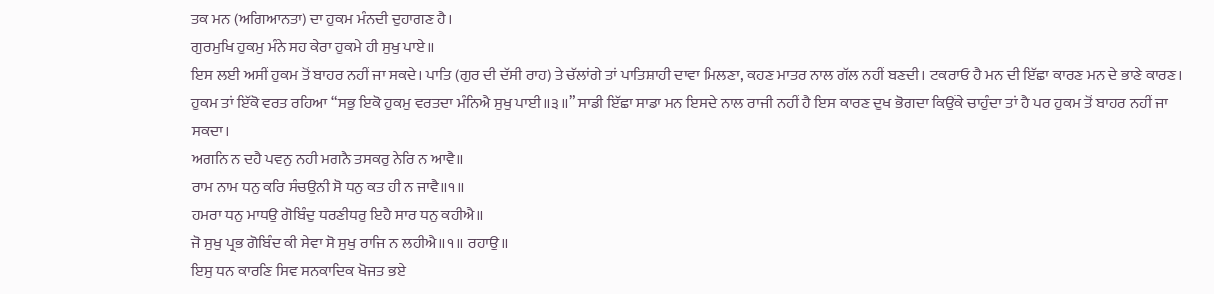ਤਕ ਮਨ (ਅਗਿਆਨਤਾ) ਦਾ ਹੁਕਮ ਮੰਨਦੀ ਦੁਹਾਗਣ ਹੈ।
ਗੁਰਮੁਖਿ ਹੁਕਮੁ ਮੰਨੇ ਸਹ ਕੇਰਾ ਹੁਕਮੇ ਹੀ ਸੁਖੁ ਪਾਏ॥
ਇਸ ਲਈ ਅਸੀਂ ਹੁਕਮ ਤੋਂ ਬਾਹਰ ਨਹੀਂ ਜਾ ਸਕਦੇ। ਪਾਤਿ (ਗੁਰ ਦੀ ਦੱਸੀ ਰਾਹ) ਤੇ ਚੱਲਾਂਗੇ ਤਾਂ ਪਾਤਿਸ਼ਾਹੀ ਦਾਵਾ ਮਿਲਣਾ, ਕਹਣ ਮਾਤਰ ਨਾਲ ਗੱਲ ਨਹੀਂ ਬਣਦੀ। ਟਕਰਾਓ ਹੈ ਮਨ ਦੀ ਇੱਛਾ ਕਾਰਣ ਮਨ ਦੇ ਭਾਣੇ ਕਾਰਣ। ਹੁਕਮ ਤਾਂ ਇੱਕੋ ਵਰਤ ਰਹਿਆ “ਸਭੁ ਇਕੋ ਹੁਕਮੁ ਵਰਤਦਾ ਮੰਨਿਐ ਸੁਖੁ ਪਾਈ॥੩॥” ਸਾਡੀ ਇੱਛਾ ਸਾਡਾ ਮਨ ਇਸਦੇ ਨਾਲ ਰਾਜੀ ਨਹੀਂ ਹੈ ਇਸ ਕਾਰਣ ਦੁਖ ਭੋਗਦਾ ਕਿਉਂਕੇ ਚਾਹੁੰਦਾ ਤਾਂ ਹੈ ਪਰ ਹੁਕਮ ਤੋਂ ਬਾਹਰ ਨਹੀਂ ਜਾ ਸਕਦਾ।
ਅਗਨਿ ਨ ਦਹੈ ਪਵਨੁ ਨਹੀ ਮਗਨੈ ਤਸਕਰੁ ਨੇਰਿ ਨ ਆਵੈ॥
ਰਾਮ ਨਾਮ ਧਨੁ ਕਰਿ ਸੰਚਉਨੀ ਸੋ ਧਨੁ ਕਤ ਹੀ ਨ ਜਾਵੈ॥੧॥
ਹਮਰਾ ਧਨੁ ਮਾਧਉ ਗੋਬਿੰਦੁ ਧਰਣੀਧਰੁ ਇਹੈ ਸਾਰ ਧਨੁ ਕਹੀਐ॥
ਜੋ ਸੁਖੁ ਪ੍ਰਭ ਗੋਬਿੰਦ ਕੀ ਸੇਵਾ ਸੋ ਸੁਖੁ ਰਾਜਿ ਨ ਲਹੀਐ॥੧॥ ਰਹਾਉ॥
ਇਸੁ ਧਨ ਕਾਰਣਿ ਸਿਵ ਸਨਕਾਦਿਕ ਖੋਜਤ ਭਏ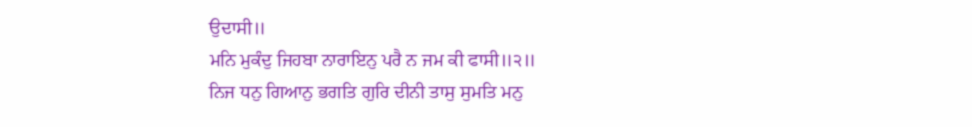ਉਦਾਸੀ॥
ਮਨਿ ਮੁਕੰਦੁ ਜਿਹਬਾ ਨਾਰਾਇਨੁ ਪਰੈ ਨ ਜਮ ਕੀ ਫਾਸੀ॥੨॥
ਨਿਜ ਧਨੁ ਗਿਆਨੁ ਭਗਤਿ ਗੁਰਿ ਦੀਨੀ ਤਾਸੁ ਸੁਮਤਿ ਮਨੁ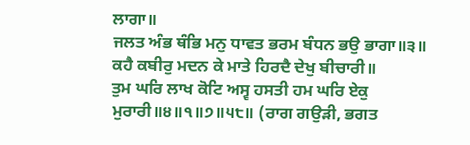ਲਾਗਾ॥
ਜਲਤ ਅੰਭ ਥੰਭਿ ਮਨੁ ਧਾਵਤ ਭਰਮ ਬੰਧਨ ਭਉ ਭਾਗਾ॥੩॥
ਕਹੈ ਕਬੀਰੁ ਮਦਨ ਕੇ ਮਾਤੇ ਹਿਰਦੈ ਦੇਖੁ ਬੀਚਾਰੀ॥
ਤੁਮ ਘਰਿ ਲਾਖ ਕੋਟਿ ਅਸ੍ਵ ਹਸਤੀ ਹਮ ਘਰਿ ਏਕੁ ਮੁਰਾਰੀ॥੪॥੧॥੭॥੫੮॥ (ਰਾਗ ਗਉੜੀ, ਭਗਤ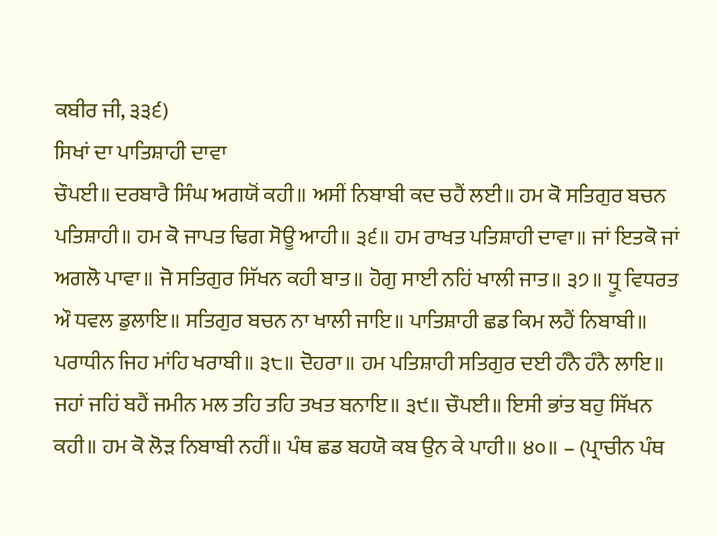ਕਬੀਰ ਜੀ, ੩੩੬)
ਸਿਖਾਂ ਦਾ ਪਾਤਿਸ਼ਾਹੀ ਦਾਵਾ
ਚੌਪਈ॥ ਦਰਬਾਰੈ ਸਿੰਘ ਅਗਯੋਂ ਕਹੀ॥ ਅਸੀਂ ਨਿਬਾਬੀ ਕਦ ਚਹੈਂ ਲਈ॥ ਹਮ ਕੋ ਸਤਿਗੁਰ ਬਚਨ ਪਤਿਸ਼ਾਹੀ॥ ਹਮ ਕੋ ਜਾਪਤ ਢਿਗ ਸੋਊ ਆਹੀ॥ ੩੬॥ ਹਮ ਰਾਖਤ ਪਤਿਸ਼ਾਹੀ ਦਾਵਾ॥ ਜਾਂ ਇਤਕੋ ਜਾਂ ਅਗਲੋ ਪਾਵਾ॥ ਜੋ ਸਤਿਗੁਰ ਸਿੱਖਨ ਕਹੀ ਬਾਤ॥ ਹੋਗੁ ਸਾਈ ਨਹਿਂ ਖਾਲੀ ਜਾਤ॥ ੩੭॥ ਧ੍ਰੂ ਵਿਧਰਤ ਔ ਧਵਲ ਡੁਲਾਇ॥ ਸਤਿਗੁਰ ਬਚਨ ਨਾ ਖਾਲੀ ਜਾਇ॥ ਪਾਤਿਸ਼ਾਹੀ ਛਡ ਕਿਮ ਲਹੈਂ ਨਿਬਾਬੀ॥ ਪਰਾਧੀਨ ਜਿਹ ਮਾਂਹਿ ਖਰਾਬੀ॥ ੩੮॥ ਦੋਹਰਾ॥ ਹਮ ਪਤਿਸ਼ਾਹੀ ਸਤਿਗੁਰ ਦਈ ਹੰਨੈ ਹੰਨੈ ਲਾਇ॥ ਜਹਾਂ ਜਹਿਂ ਬਹੈਂ ਜਮੀਨ ਮਲ ਤਹਿ ਤਹਿ ਤਖਤ ਬਨਾਇ॥ ੩੯॥ ਚੌਪਈ॥ ਇਸੀ ਭਾਂਤ ਬਹੁ ਸਿੱਖਨ ਕਹੀ॥ ਹਮ ਕੋ ਲੋੜ ਨਿਬਾਬੀ ਨਹੀਂ॥ ਪੰਥ ਛਡ ਬਹਯੋ ਕਬ ਉਨ ਕੇ ਪਾਹੀ॥ ੪੦॥ – (ਪ੍ਰਾਚੀਨ ਪੰਥ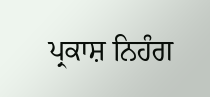ਪ੍ਰਕਾਸ਼ ਨਿਹੰਗ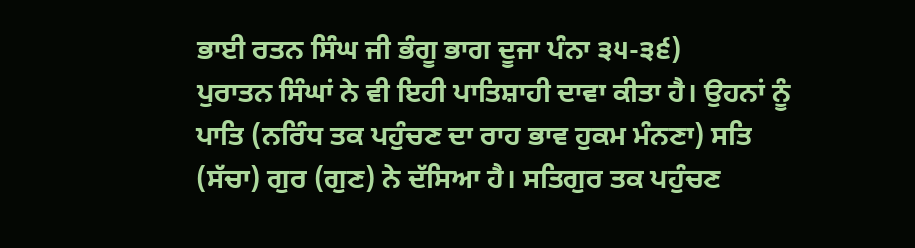ਭਾਈ ਰਤਨ ਸਿੰਘ ਜੀ ਭੰਗੂ ਭਾਗ ਦੂਜਾ ਪੰਨਾ ੩੫-੩੬)
ਪੁਰਾਤਨ ਸਿੰਘਾਂ ਨੇ ਵੀ ਇਹੀ ਪਾਤਿਸ਼ਾਹੀ ਦਾਵਾ ਕੀਤਾ ਹੈ। ਉਹਨਾਂ ਨੂੰ ਪਾਤਿ (ਨਰਿੰਧ ਤਕ ਪਹੁੰਚਣ ਦਾ ਰਾਹ ਭਾਵ ਹੁਕਮ ਮੰਨਣਾ) ਸਤਿ (ਸੱਚਾ) ਗੁਰ (ਗੁਣ) ਨੇ ਦੱਸਿਆ ਹੈ। ਸਤਿਗੁਰ ਤਕ ਪਹੁੰਚਣ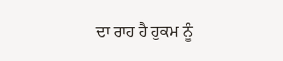ਦਾ ਰਾਹ ਹੈ ਹੁਕਮ ਨੂੰ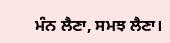ਮੰਨ ਲੈਣਾ, ਸਮਝ ਲੈਣਾ।